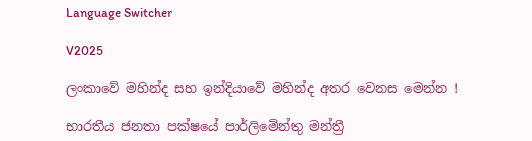Language Switcher

V2025

ලංකාවේ මහින්ද සහ ඉන්දියාවේ මහින්ද අතර වෙනස මෙන්න !

භාරතීය ජනතා පක්ෂයේ පාර්ලිමේන්තු මන්ත්‍රී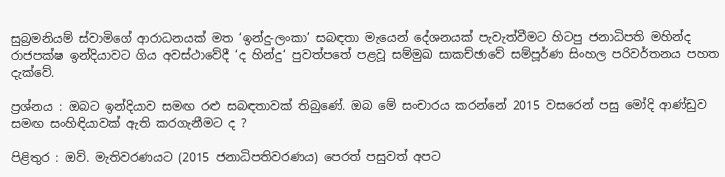සුබ්‍රමනියම් ස්වාමිගේ ආරාධනයක් මත ‘ඉන්දු-ලංකා’ සබඳතා මැයෙන් දේශනයක් පැවැත්වීමට හිටපු ජනාධිපති මහින්ද රාජපක්ෂ ඉන්දියාවට ගිය අවස්ථාවේදී ‘ද හින්දු‘ පුවත්පතේ පළවූ සම්මුඛ සාකච්ඡාවේ සම්පූර්ණ සිංහල පරිවර්තනය පහත දැක්වේ.

ප්‍රශ්නය : ඔබට ඉන්දියාව සමඟ රළු සබඳතාවක් තිබුණේ. ඔබ මේ සංචාරය කරන්නේ 2015 වසරෙන් පසු මෝදි ආණ්ඩුව සමඟ සංහිඳියාවක් ඇති කරගැනීමට ද ?

පිළිතුර : ඔව්. මැතිවරණයට (2015 ජනාධිපතිවරණය) පෙරත් පසුවත් අපට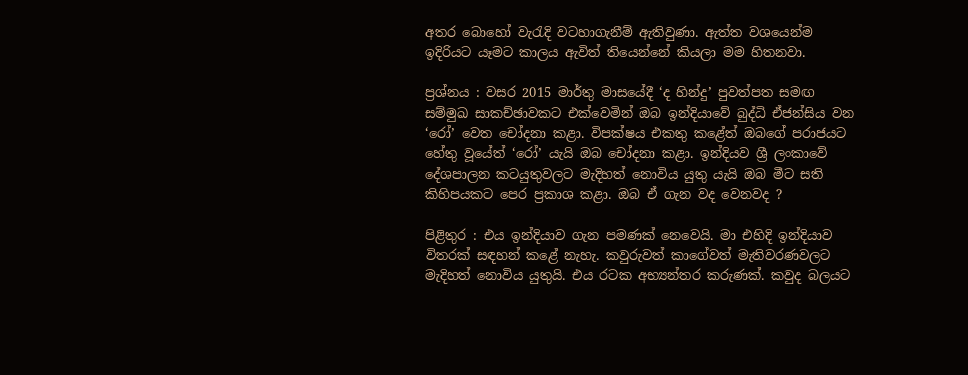අතර බොහෝ වැරැදි වටහාගැනීම් ඇතිවුණා. ඇත්ත වශයෙන්ම ඉදිරියට යෑමට කාලය ඇවිත් තියෙන්නේ කියලා මම හිතනවා.

ප්‍රශ්නය : වසර 2015 මාර්තු මාසයේදී ‘ද හින්දු’ පුවත්පත සමඟ සම්මුඛ සාකච්ඡාවකට එක්වෙමින් ඔබ ඉන්දියාවේ බුද්ධි ඒජන්සිය වන ‘රෝ’ වෙත චෝදනා කළා. විපක්ෂය එකතු කළේත් ඔබගේ පරාජයට හේතු වූයේත් ‘රෝ’ යැයි ඔබ චෝදනා කළා. ඉන්දියව ශ්‍රී ලංකාවේ දේශපාලන කටයුතුවලට මැදිහත් නොවිය යුතු යැයි ඔබ මීට සති කිහිපයකට පෙර ප්‍රකාශ කළා. ඔබ ඒ ගැන වද වෙනවද ?

පිළිතුර : එය ඉන්දියාව ගැන පමණක් නෙවෙයි. මා එහිදි ඉන්දියාව විතරක් සඳහන් කළේ නැහැ. කවුරුවත් කාගේවත් මැතිවරණවලට මැදිහත් නොවිය යුතුයි. එය රටක අභ්‍යන්තර කරුණක්. කවුද බලයට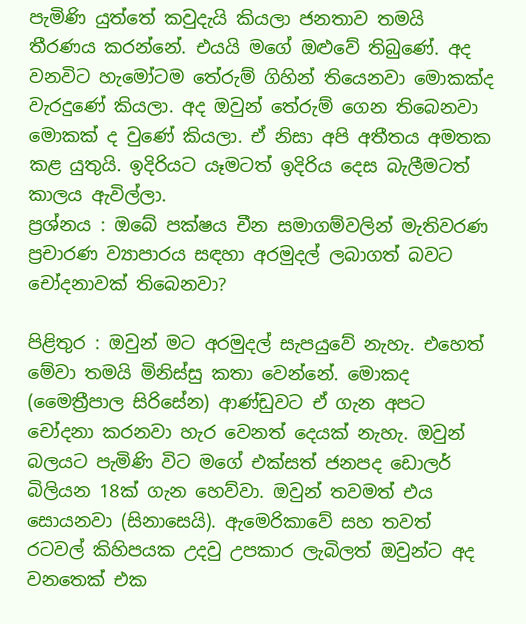පැමිණි යුත්තේ කවුදැයි කියලා ජනතාව තමයි තීරණය කරන්නේ. එයයි මගේ ඔළුවේ තිබුණේ. අද වනවිට හැමෝටම තේරුම් ගිහින් තියෙනවා මොකක්ද වැරදුණේ කියලා. අද ඔවුන් තේරුම් ගෙන තිබෙනවා මොකක් ද වුණේ කියලා. ඒ නිසා අපි අතීතය අමතක කළ යුතුයි. ඉදිරියට යෑමටත් ඉදිරිය දෙස බැලීමටත් කාලය ඇවිල්ලා.
ප්‍රශ්නය : ඔබේ පක්ෂය චීන සමාගම්වලින් මැතිවරණ ප්‍රචාරණ ව්‍යාපාරය සඳහා අරමුදල් ලබාගත් බවට චෝදනාවක් තිබෙනවා?

පිළිතුර : ඔවුන් මට අරමුදල් සැපයුවේ නැහැ. එහෙත් මේවා තමයි මිනිස්සු කතා වෙන්නේ. මොකද (මෛත්‍රීපාල සිරිසේන) ආණ්ඩුවට ඒ ගැන අපට චෝදනා කරනවා හැර වෙනත් දෙයක් නැහැ. ඔවුන් බලයට පැමිණි විට මගේ එක්සත් ජනපද ඩොලර් බිලියන 18ක් ගැන හෙව්වා. ඔවුන් තවමත් එය සොයනවා (සිනාසෙයි). ඇමෙරිකාවේ සහ තවත් රටවල් කිහිපයක උදවු උපකාර ලැබිලත් ඔවුන්ට අද වනතෙක් එක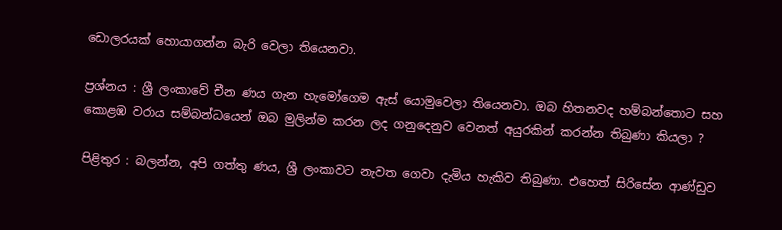ඩොලරයක් හොයාගන්න බැරි වෙලා තියෙනවා.

ප්‍රශ්නය : ශ්‍රී ලංකාවේ චීන ණය ගැන හැමෝගෙම ඇස් යොමුවෙලා තියෙනවා. ඔබ හිතනවද හම්බන්තොට සහ කොළඹ වරාය සම්බන්ධයෙන් ඔබ මුලින්ම කරන ලද ගනුදෙනුව වෙනත් අයුරකින් කරන්න තිබුණා කියලා ?

පිළිතුර : බලන්න, අපි ගත්තු ණය, ශ්‍රී ලංකාවට නැවත ගෙවා දැමිය හැකිව තිබුණා. එහෙත් සිරිසේන ආණ්ඩුව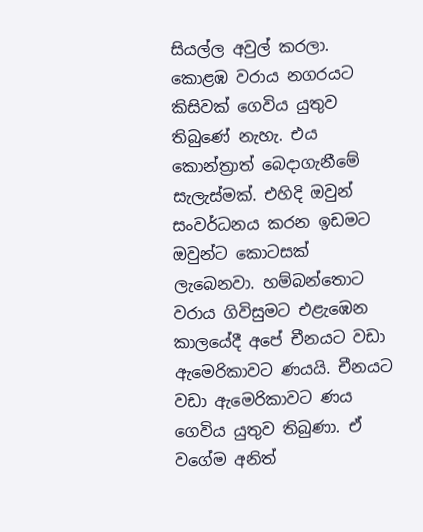සියල්ල අවුල් කරලා. කොළඹ වරාය නගරයට කිසිවක් ගෙවිය යුතුව තිබුණේ නැහැ. එය කොන්ත්‍රාත් බෙදාගැනීමේ සැලැස්මක්. එහිදි ඔවුන් සංවර්ධනය කරන ඉඩමට ඔවුන්ට කොටසක් ලැබෙනවා. හම්බන්තොට වරාය ගිවිසුමට එළැඹෙන කාලයේදී අපේ චීනයට වඩා ඇමෙරිකාවට ණයයි. චීනයට වඩා ඇමෙරිකාවට ණය ගෙවිය යුතුව තිබුණා. ඒ වගේම අනිත්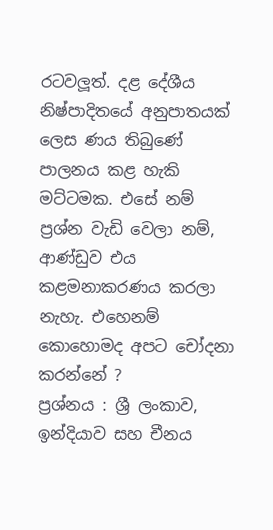රටවලූත්. දළ දේශීය නිෂ්පාදිතයේ අනුපාතයක් ලෙස ණය තිබුණේ පාලනය කළ හැකි මට්ටමක. එසේ නම් ප්‍රශ්න වැඩි වෙලා නම්, ආණ්ඩුව එය කළමනාකරණය කරලා නැහැ. එහෙනම් කොහොමද අපට චෝදනා කරන්නේ ?
ප්‍රශ්නය : ශ්‍රී ලංකාව, ඉන්දියාව සහ චීනය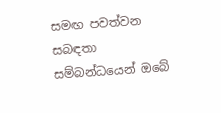සමඟ පවත්වන සබඳතා සම්බන්ධයෙන් ඔබේ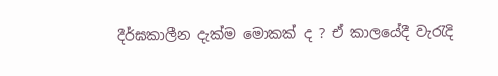දීර්ඝකාලීන දැක්ම මොකක් ද ? ඒ කාලයේදී වැරැදි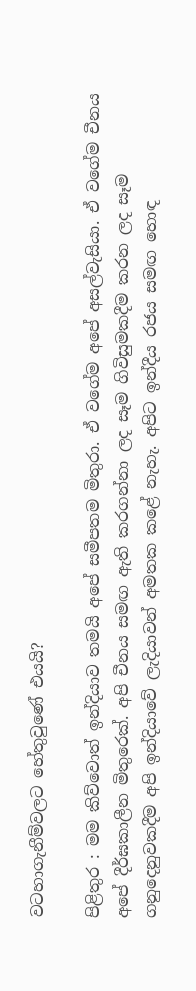වටහාගැනීම්වලට හේතුවුණේ එයයි?

පිළිතුර : මම කිව්වොත් ඉන්දියාව තමයි අපේ සමීපතම මිතුරා. ඒ වගේම අපේ අසල්වැසියා. ඒ වගේම චීනය අපේ දීර්ඝකාලීන මිතුරෙක්. අපි චීනය සමඟ ඇති කරගන්නා ලද සෑම ගිවිසුමකදීම කරන ලද සෑම ගනුදෙනුවකදීම අපි ඉන්දියාවේ ලැදියාවන් අමතක කළේ නැහැ. අපිට ඉන්දීය රජය සමඟ හොඳ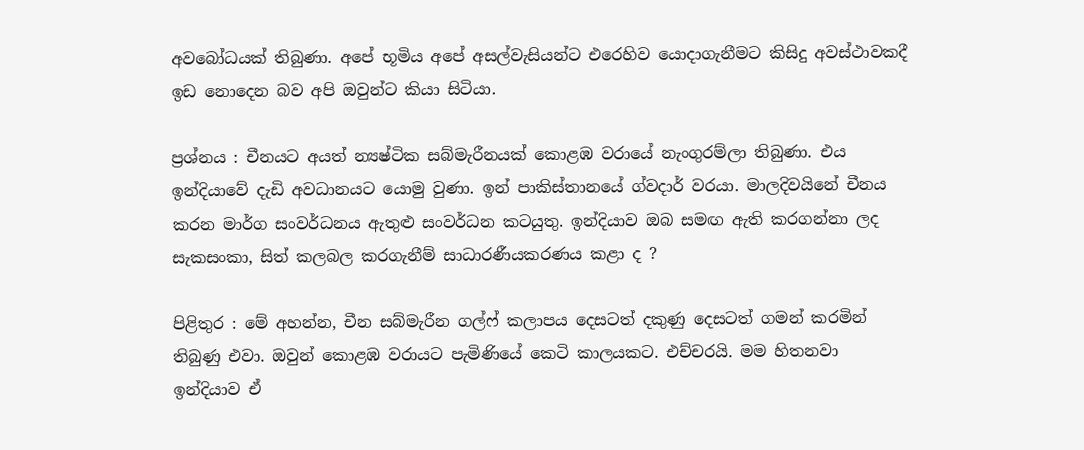අවබෝධයක් තිබුණා. අපේ භූමිය අපේ අසල්වැසියන්ට එරෙහිව යොදාගැනීමට කිසිදු අවස්ථාවකදී ඉඩ නොදෙන බව අපි ඔවුන්ට කියා සිටියා.

ප්‍රශ්නය : චීනයට අයත් න්‍යෂ්ටික සබ්මැරීනයක් කොළඹ වරායේ නැංගුරම්ලා තිබුණා. එය ඉන්දියාවේ දැඩි අවධානයට යොමු වුණා. ඉන් පාකිස්තානයේ ග්වදාර් වරයා. මාලදිවයිනේ චීනය කරන මාර්ග සංවර්ධනය ඇතුළු සංවර්ධන කටයුතු. ඉන්දියාව ඔබ සමඟ ඇති කරගන්නා ලද සැකසංකා, සිත් කලබල කරගැනීම් සාධාරණීයකරණය කළා ද ?

පිළිතුර : මේ අහන්න, චීන සබ්මැරීන ගල්ෆ් කලාපය දෙසටත් දකුණු දෙසටත් ගමන් කරමින් තිබුණු එවා. ඔවුන් කොළඹ වරායට පැමිණියේ කෙටි කාලයකට. එච්චරයි. මම හිතනවා ඉන්දියාව ඒ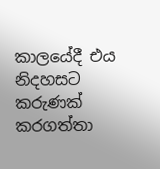කාලයේදී එය නිදහසට කරුණක් කරගත්තා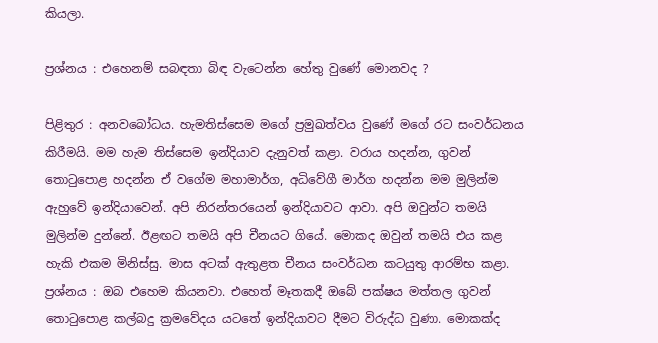කියලා.

ප්‍රශ්නය : එහෙනම් සබඳතා බිඳ වැටෙන්න හේතු වුණේ මොනවද ?

පිළිතුර : අනවබෝධය. හැමතිස්සෙම මගේ ප්‍රමුඛත්වය වුණේ මගේ රට සංවර්ධනය කිරීමයි. මම හැම තිස්සෙම ඉන්දියාව දැනුවත් කළා. වරාය හදන්න, ගුවන් තොටුපොළ හදන්න ඒ වගේම මහාමාර්ග, අධිවේගී මාර්ග හදන්න මම මුලින්ම ඇහුවේ ඉන්දියාවෙන්. අපි නිරන්තරයෙන් ඉන්දියාවට ආවා. අපි ඔවුන්ට තමයි මුලින්ම දුන්නේ. ඊළඟට තමයි අපි චීනයට ගියේ. මොකද ඔවුන් තමයි එය කළ හැකි එකම මිනිස්සු. මාස අටක් ඇතුළත චීනය සංවර්ධන කටයුතු ආරම්භ කළා.
ප්‍රශ්නය : ඔබ එහෙම කියනවා. එහෙත් මෑතකදී ඔබේ පක්ෂය මත්තල ගුවන් තොටුපොළ කල්බදු ක්‍රමවේදය යටතේ ඉන්දියාවට දීමට විරුද්ධ වුණා. මොකක්ද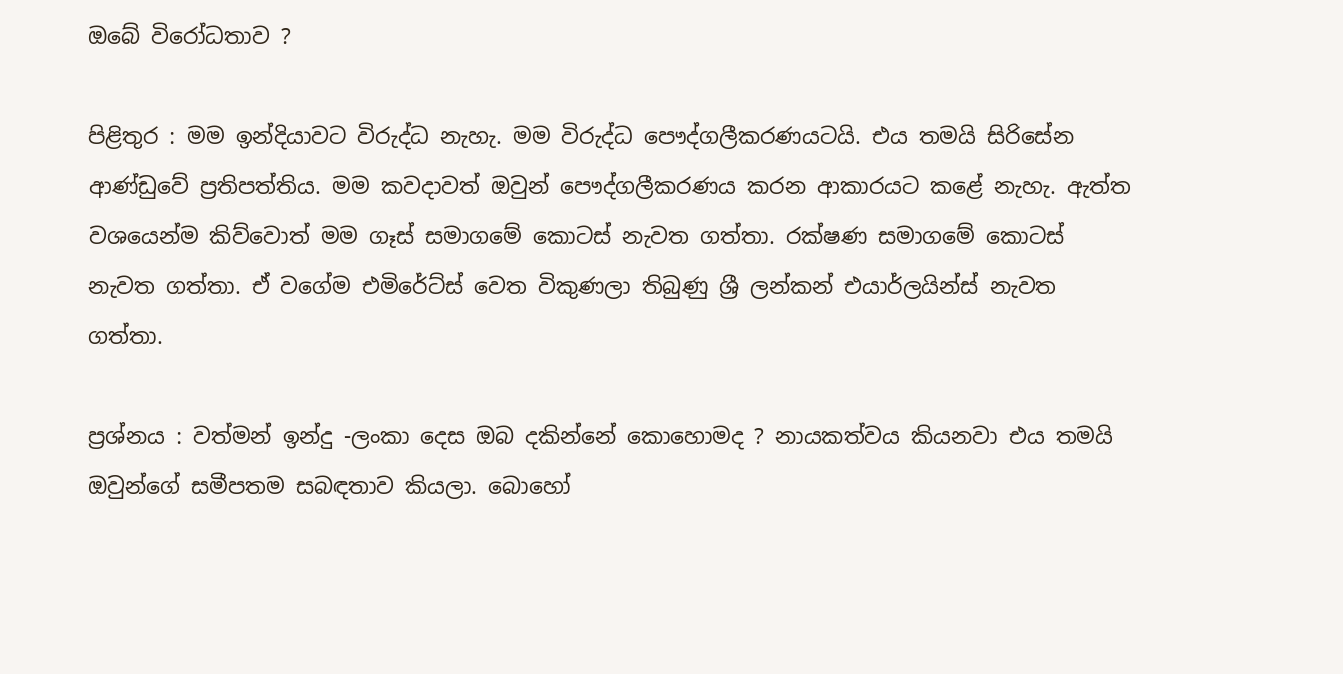ඔබේ විරෝධතාව ?

පිළිතුර : මම ඉන්දියාවට විරුද්ධ නැහැ. මම විරුද්ධ පෞද්ගලීකරණයටයි. එය තමයි සිරිසේන ආණ්ඩුවේ ප්‍රතිපත්තිය. මම කවදාවත් ඔවුන් පෞද්ගලීකරණය කරන ආකාරයට කළේ නැහැ. ඇත්ත වශයෙන්ම කිව්වොත් මම ගෑස් සමාගමේ කොටස් නැවත ගත්තා. රක්ෂණ සමාගමේ කොටස් නැවත ගත්තා. ඒ වගේම එමිරේට්ස් වෙත විකුණලා තිබුණු ශ්‍රී ලන්කන් එයාර්ලයින්ස් නැවත ගත්තා.

ප්‍රශ්නය : වත්මන් ඉන්දු -ලංකා දෙස ඔබ දකින්නේ කොහොමද ? නායකත්වය කියනවා එය තමයි ඔවුන්ගේ සමීපතම සබඳතාව කියලා. බොහෝ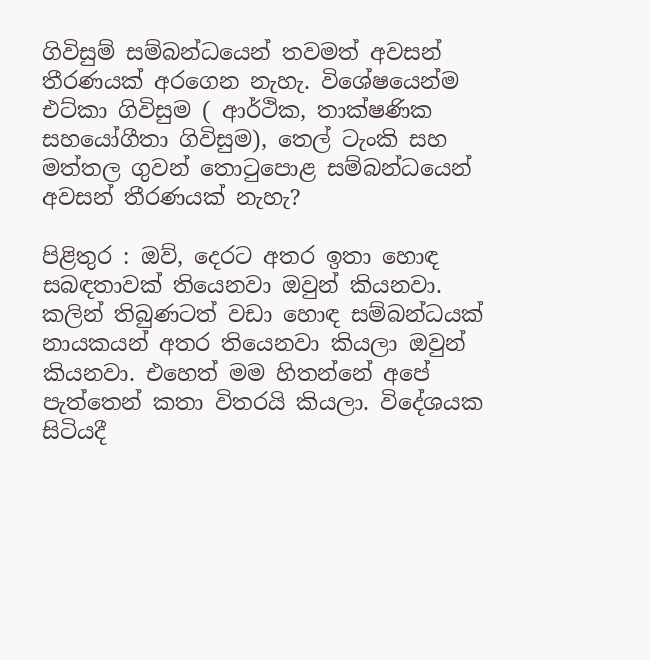ගිවිසුම් සම්බන්ධයෙන් තවමත් අවසන් තීරණයක් අරගෙන නැහැ. විශේෂයෙන්ම එට්කා ගිවිසුම ( ආර්ථික, තාක්ෂණික සහයෝගීතා ගිවිසුම), තෙල් ටැංකි සහ මත්තල ගුවන් තොටුපොළ සම්බන්ධයෙන් අවසන් තීරණයක් නැහැ?

පිළිතුර : ඔව්, දෙරට අතර ඉතා හොඳ සබඳතාවක් තියෙනවා ඔවුන් කියනවා. කලින් තිබුණටත් වඩා හොඳ සම්බන්ධයක් නායකයන් අතර තියෙනවා කියලා ඔවුන් කියනවා. එහෙත් මම හිතන්නේ අපේ පැත්තෙන් කතා විතරයි කියලා. විදේශයක සිටියදී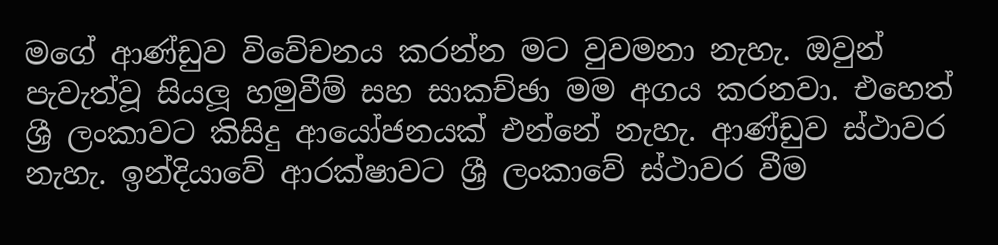මගේ ආණ්ඩුව විවේචනය කරන්න මට වුවමනා නැහැ. ඔවුන් පැවැත්වූ සියලූ හමුවීම් සහ සාකච්ඡා මම අගය කරනවා. එහෙත් ශ්‍රී ලංකාවට කිසිදු ආයෝජනයක් එන්නේ නැහැ. ආණ්ඩුව ස්ථාවර නැහැ. ඉන්දියාවේ ආරක්ෂාවට ශ්‍රී ලංකාවේ ස්ථාවර වීම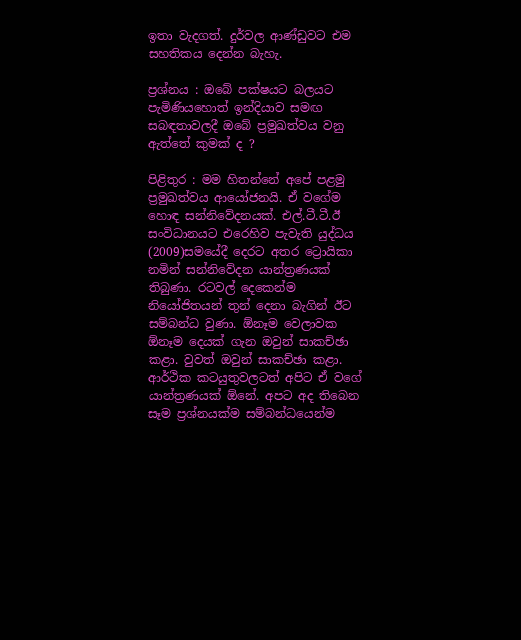ඉතා වැදගත්. දුර්වල ආණ්ඩුවට එම සහතිකය දෙන්න බැහැ.

ප්‍රශ්නය : ඔබේ පක්ෂයට බලයට පැමිණියහොත් ඉන්දියාව සමඟ සබඳතාවලදී ඔබේ ප්‍රමුඛත්වය වනු ඇත්තේ කුමක් ද ?

පිළිතුර : මම හිතන්නේ අපේ පළමු ප්‍රමුඛත්වය ආයෝජනයි. ඒ වගේම හොඳ සන්නිවේදනයක්. එල්.ටී.ටී.ඊ සංවිධානයට එරෙහිව පැවැති යුද්ධය (2009)සමයේදී දෙරට අතර ට්‍රොයිකා නමින් සන්නිවේදන යාන්ත්‍රණයක් තිබුණා. රටවල් දෙකෙන්ම නියෝජිතයන් තුන් දෙනා බැගින් ඊට සම්බන්ධ වුණා. ඕනෑම වෙලාවක ඕනෑම දෙයක් ගැන ඔවුන් සාකච්ඡා කළා. වුවත් ඔවුන් සාකච්ඡා කළා. ආර්ථික කටයුතුවලටත් අපිට ඒ වගේ යාන්ත්‍රණයක් ඕනේ. අපට අද තිබෙන සෑම ප්‍රශ්නයක්ම සම්බන්ධයෙන්ම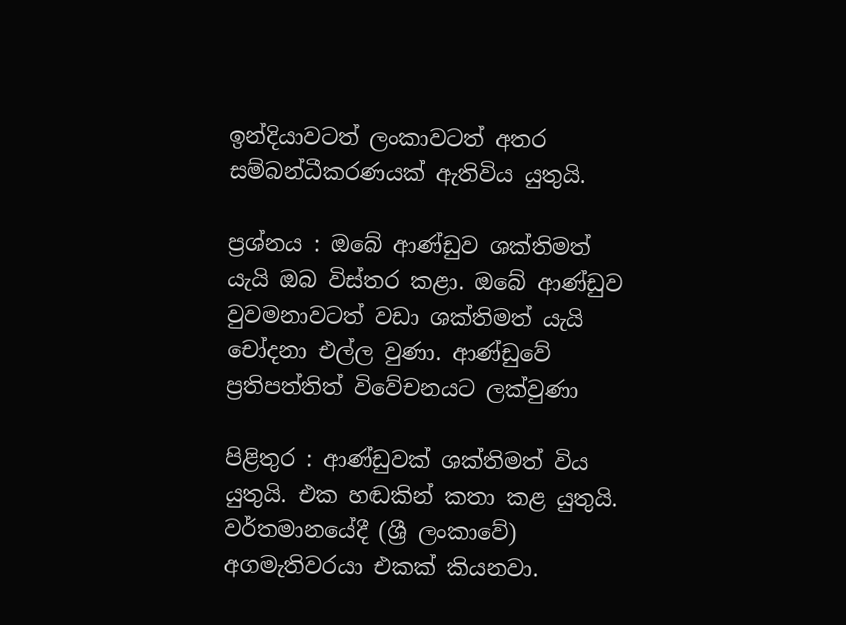ඉන්දියාවටත් ලංකාවටත් අතර සම්බන්ධීකරණයක් ඇතිවිය යුතුයි.

ප්‍රශ්නය : ඔබේ ආණ්ඩුව ශක්තිමත් යැයි ඔබ විස්තර කළා. ඔබේ ආණ්ඩුව වුවමනාවටත් වඩා ශක්තිමත් යැයි චෝදනා එල්ල වුණා. ආණ්ඩුවේ ප්‍රතිපත්තිත් විවේචනයට ලක්වුණා

පිළිතුර : ආණ්ඩුවක් ශක්තිමත් විය යුතුයි. එක හඬකින් කතා කළ යුතුයි. වර්තමානයේදී (ශ්‍රී ලංකාවේ) අගමැතිවරයා එකක් කියනවා.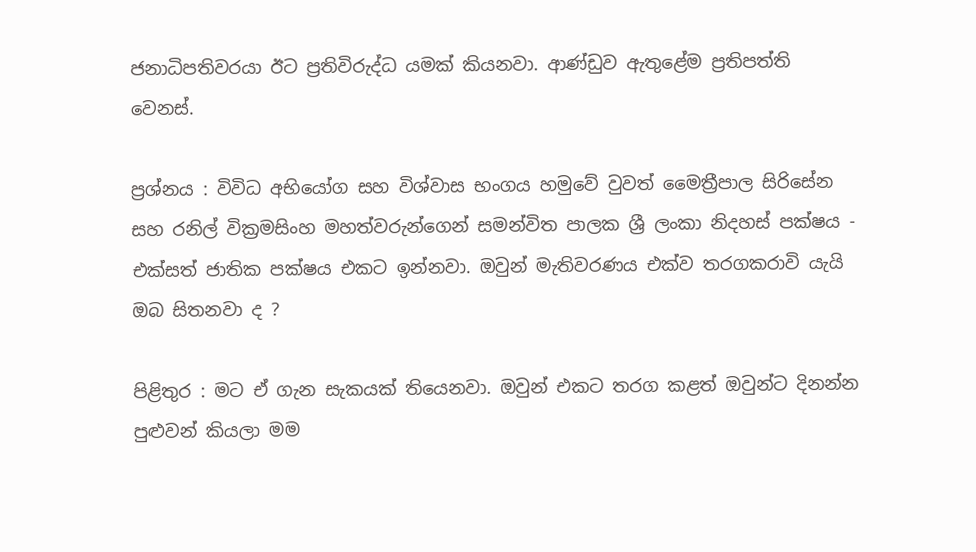ජනාධිපතිවරයා ඊට ප්‍රතිවිරුද්ධ යමක් කියනවා. ආණ්ඩුව ඇතුළේම ප්‍රතිපත්ති වෙනස්.

ප්‍රශ්නය : විවිධ අභියෝග සහ විශ්වාස භංගය හමුවේ වුවත් මෛත්‍රීපාල සිරිසේන සහ රනිල් වික්‍රමසිංහ මහත්වරුන්ගෙන් සමන්විත පාලක ශ්‍රී ලංකා නිදහස් පක්ෂය - එක්සත් ජාතික පක්ෂය එකට ඉන්නවා. ඔවුන් මැතිවරණය එක්ව තරගකරාවි යැයි ඔබ සිතනවා ද ?

පිළිතුර : මට ඒ ගැන සැකයක් තියෙනවා. ඔවුන් එකට තරග කළත් ඔවුන්ට දිනන්න පුළුවන් කියලා මම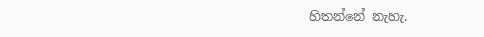හිතන්නේ නැහැ.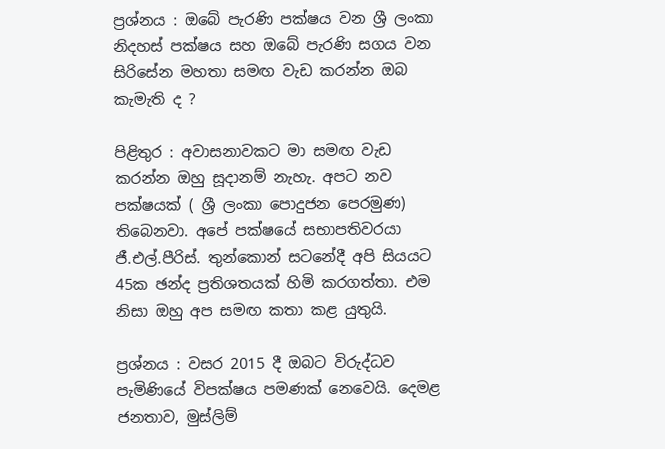ප්‍රශ්නය : ඔබේ පැරණි පක්ෂය වන ශ්‍රී ලංකා නිදහස් පක්ෂය සහ ඔබේ පැරණි සගය වන සිරිසේන මහතා සමඟ වැඩ කරන්න ඔබ කැමැති ද ?

පිළිතුර : අවාසනාවකට මා සමඟ වැඩ කරන්න ඔහු සූදානම් නැහැ. අපට නව පක්ෂයක් ( ශ්‍රී ලංකා පොදුජන පෙරමුණ) තිබෙනවා. අපේ පක්ෂයේ සභාපතිවරයා ජී.එල්.පීරිස්. තුන්කොන් සටනේදී අපි සියයට 45ක ඡන්ද ප්‍රතිශතයක් හිමි කරගත්තා. එම නිසා ඔහු අප සමඟ කතා කළ යුතුයි.

ප්‍රශ්නය : වසර 2015 දී ඔබට විරුද්ධව පැමිණියේ විපක්ෂය පමණක් නෙවෙයි. දෙමළ ජනතාව, මුස්ලිම්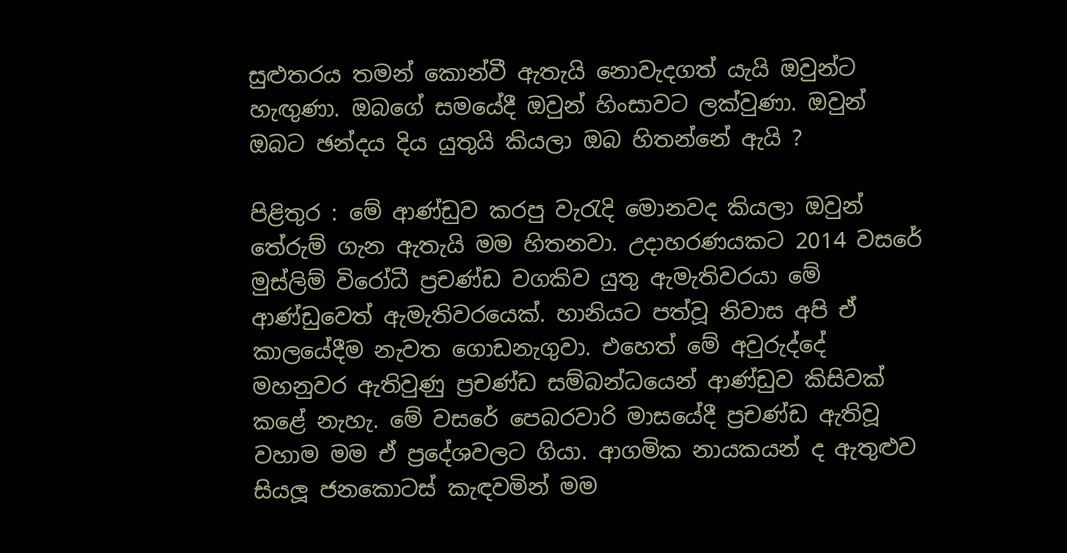සුළුතරය තමන් කොන්වී ඇතැයි නොවැදගත් යැයි ඔවුන්ට හැඟුණා. ඔබගේ සමයේදී ඔවුන් හිංසාවට ලක්වුණා. ඔවුන් ඔබට ඡන්දය දිය යුතුයි කියලා ඔබ හිතන්නේ ඇයි ?

පිළිතුර : මේ ආණ්ඩුව කරපු වැරැදි මොනවද කියලා ඔවුන් තේරුම් ගැන ඇතැයි මම හිතනවා. උදාහරණයකට 2014 වසරේ මුස්ලිම් විරෝධී ප්‍රචණ්ඩ වගකිව යුතු ඇමැතිවරයා මේ ආණ්ඩුවෙත් ඇමැතිවරයෙක්. හානියට පත්වූ නිවාස අපි ඒ කාලයේදීම නැවත ගොඩනැගුවා. එහෙත් මේ අවුරුද්දේ මහනුවර ඇතිවුණු ප්‍රචණ්ඩ සම්බන්ධයෙන් ආණ්ඩුව කිසිවක් කළේ නැහැ. මේ වසරේ පෙබරවාරි මාසයේදී ප්‍රචණ්ඩ ඇතිවූ වහාම මම ඒ ප්‍රදේශවලට ගියා. ආගමික නායකයන් ද ඇතුළුව සියලූ ජනකොටස් කැඳවමින් මම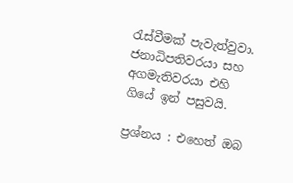රැස්වීමක් පැවැත්වුවා. ජනාධිපතිවරයා සහ අගමැතිවරයා එහි ගියේ ඉන් පසුවයි.

ප්‍රශ්නය : එහෙත් ඔබ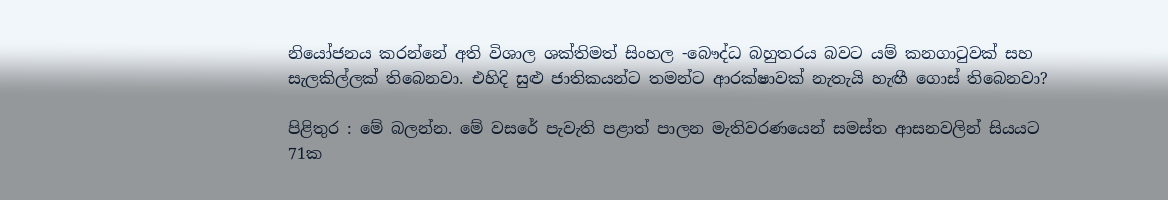නියෝජනය කරන්නේ අති විශාල ශක්තිමත් සිංහල -බෞද්ධ බහුතරය බවට යම් කනගාටුවක් සහ සැලකිල්ලක් තිබෙනවා. එහිදි සුළු ජාතිකයන්ට තමන්ට ආරක්ෂාවක් නැතැයි හැඟී ගොස් තිබෙනවා?

පිළිතුර : මේ බලන්න. මේ වසරේ පැවැති පළාත් පාලන මැතිවරණයෙන් සමස්ත ආසනවලින් සියයට 71ක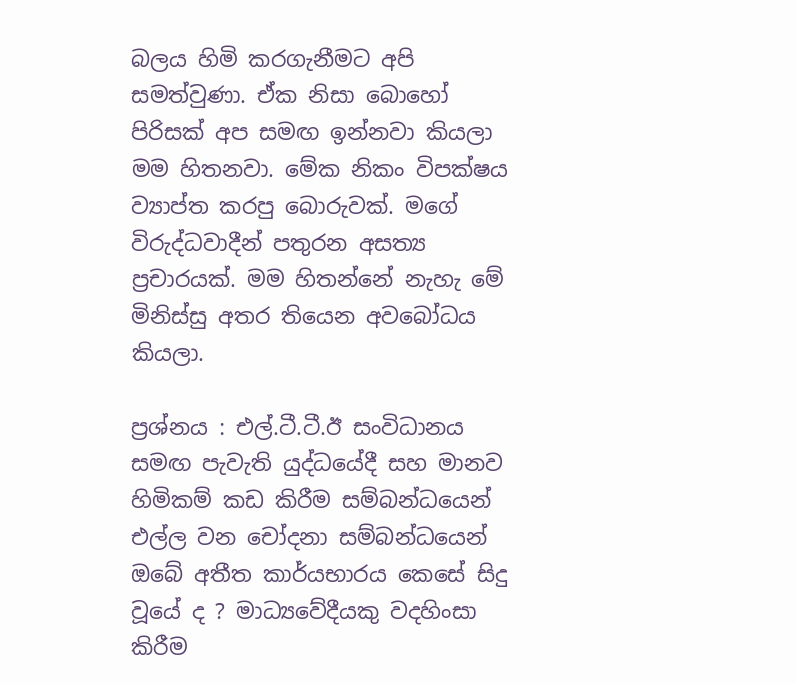බලය හිමි කරගැනීමට අපි සමත්වුණා. ඒක නිසා බොහෝ පිරිසක් අප සමඟ ඉන්නවා කියලා මම හිතනවා. මේක නිකං විපක්ෂය ව්‍යාප්ත කරපු බොරුවක්. මගේ විරුද්ධවාදීන් පතුරන අසත්‍ය ප්‍රචාරයක්. මම හිතන්නේ නැහැ මේ මිනිස්සු අතර තියෙන අවබෝධය කියලා.

ප්‍රශ්නය : එල්.ටී.ටී.ඊ සංවිධානය සමඟ පැවැති යුද්ධයේදී සහ මානව හිමිකම් කඩ කිරීම සම්බන්ධයෙන් එල්ල වන චෝදනා සම්බන්ධයෙන් ඔබේ අතීත කාර්යභාරය කෙසේ සිදු වූයේ ද ? මාධ්‍යවේදීයකු වදහිංසා කිරීම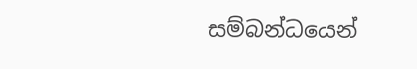සම්බන්ධයෙන්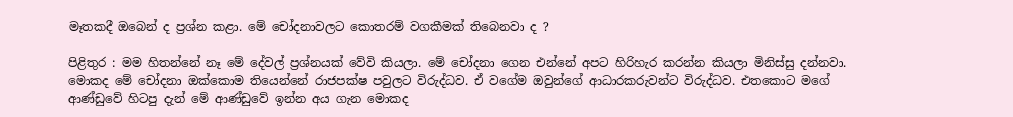මෑතකදී ඔබෙන් ද ප්‍රශ්න කළා. මේ චෝදනාවලට කොතරම් වගකීමක් තිබෙනවා ද ?

පිළිතුර : මම හිතන්නේ නෑ මේ දේවල් ප්‍රශ්නයක් වේවි කියලා. මේ චෝදනා ගෙන එන්නේ අපට හිරිහැර කරන්න කියලා මිනිස්සු දන්නවා. මොකද මේ චෝදනා ඔක්කොම තියෙන්නේ රාජපක්ෂ පවුලට විරුද්ධව. ඒ වගේම ඔවුන්ගේ ආධාරකරුවන්ට විරුද්ධව. එතකොට මගේ ආණ්ඩුවේ හිටපු දැන් මේ ආණ්ඩුවේ ඉන්න අය ගැන මොකද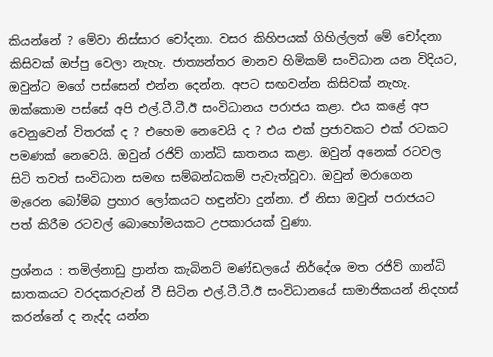කියන්නේ ? මේවා නිස්සාර චෝදනා. වසර කිහිපයක් ගිහිල්ලත් මේ චෝදනා කිසිවක් ඔප්පු වෙලා නැහැ. ජාත්‍යන්තර මානව හිමිකම් සංවිධාන යන විදියට, ඔවුන්ට මගේ පස්සෙන් එන්න දෙන්න. අපට සඟවන්න කිසිවක් නැහැ. ඔක්කොම පස්සේ අපි එල්.ටී.ටී.ඊ සංවිධානය පරාජය කළා. එය කළේ අප වෙනුවෙන් විතරක් ද ? එහෙම නෙවෙයි ද ? එය එක් ප්‍රජාවකට එක් රටකට පමණක් නෙවෙයි. ඔවුන් රජිව් ගාන්ධි ඝාතනය කළා. ඔවුන් අනෙක් රටවල සිටි තවත් සංවිධාන සමඟ සම්බන්ධකම් පැවැත්වූවා. ඔවුන් මරාගෙන මැරෙන බෝම්බ ප්‍රහාර ලෝකයට හඳුන්වා දුන්නා. ඒ නිසා ඔවුන් පරාජයට පත් කිරීම රටවල් බොහෝමයකට උපකාරයක් වුණා.

ප්‍රශ්නය : තමිල්නාඩු ප්‍රාන්ත කැබිනට් මණ්ඩලයේ නිර්දේශ මත රජිව් ගාන්ධි ඝාතකයට වරදකරුවන් වී සිටින එල්.ටී.ටී.ඊ සංවිධානයේ සාමාජිකයන් නිදහස් කරන්නේ ද නැද්ද යන්න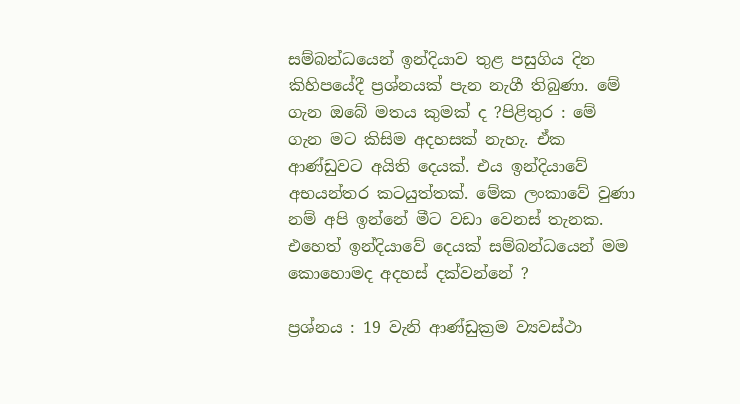සම්බන්ධයෙන් ඉන්දියාව තුළ පසුගිය දින කිහිපයේදී ප්‍රශ්නයක් පැන නැගී තිබුණා. මේ ගැන ඔබේ මතය කුමක් ද ?පිළිතුර : මේ ගැන මට කිසිම අදහසක් නැහැ. ඒක ආණ්ඩුවට අයිති දෙයක්. එය ඉන්දියාවේ අභයන්තර කටයුත්තක්. මේක ලංකාවේ වුණා නම් අපි ඉන්නේ මීට වඩා වෙනස් තැනක. එහෙත් ඉන්දියාවේ දෙයක් සම්බන්ධයෙන් මම කොහොමද අදහස් දක්වන්නේ ?

ප්‍රශ්නය : 19 වැනි ආණ්ඩුක්‍රම ව්‍යවස්ථා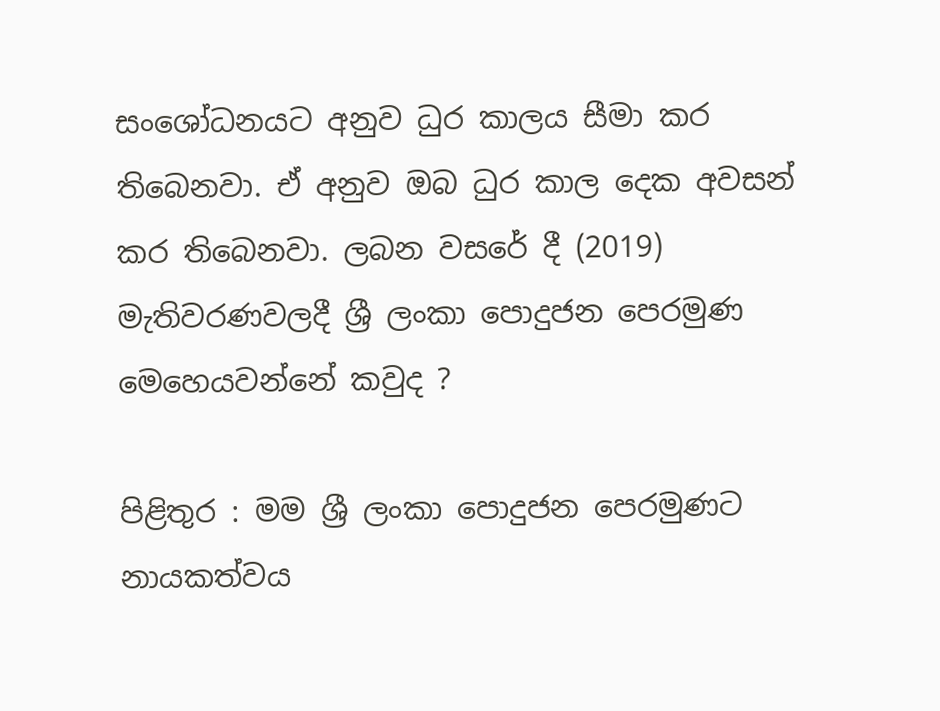සංශෝධනයට අනුව ධුර කාලය සීමා කර තිබෙනවා. ඒ අනුව ඔබ ධුර කාල දෙක අවසන් කර තිබෙනවා. ලබන වසරේ දී (2019) මැතිවරණවලදී ශ්‍රී ලංකා පොදුජන පෙරමුණ මෙහෙයවන්නේ කවුද ?

පිළිතුර : මම ශ්‍රී ලංකා පොදුජන පෙරමුණට නායකත්වය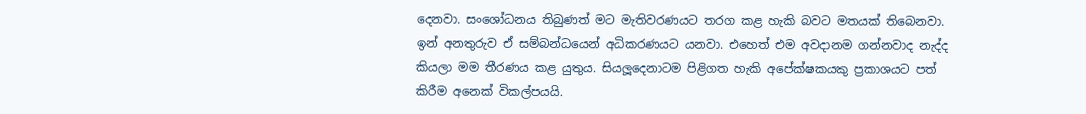දෙනවා. සංශෝධනය තිබුණත් මට මැතිවරණයට තරග කළ හැකි බවට මතයක් තිබෙනවා. ඉන් අනතුරුව ඒ සම්බන්ධයෙන් අධිකරණයට යනවා. එහෙත් එම අවදානම ගන්නවාද නැද්ද කියලා මම තීරණය කළ යුතුය. සියලූදෙනාටම පිළිගත හැකි අපේක්ෂකයකු ප්‍රකාශයට පත් කිරීම අනෙක් විකල්පයයි.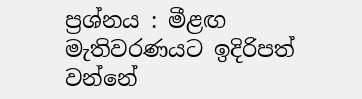ප්‍රශ්නය : මීළඟ මැතිවරණයට ඉදිරිපත් වන්නේ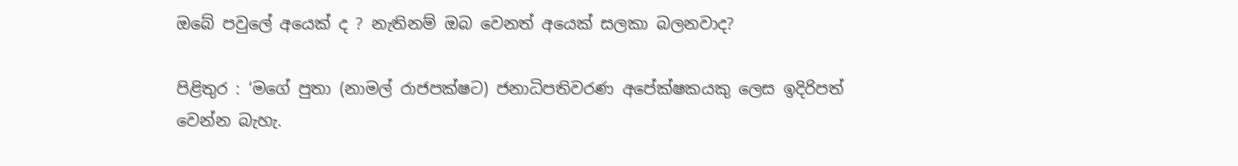ඔබේ පවුලේ අයෙක් ද ? නැතිනම් ඔබ වෙනත් අයෙක් සලකා බලනවාද?

පිළිතුර : ‘මගේ පුතා (නාමල් රාජපක්ෂට) ජනාධිපතිවරණ අපේක්ෂකයකු ලෙස ඉදිරිපත් වෙන්න බැහැ.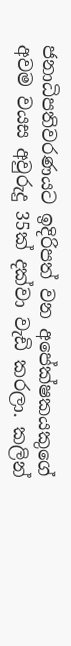ජනාධිපතිවරණයට ඉදිරිපත් වන අපේක්ෂකයකුගේ අවම වයස අවුරුදු 35ක් දක්වා වැඩි කරලා. කලින්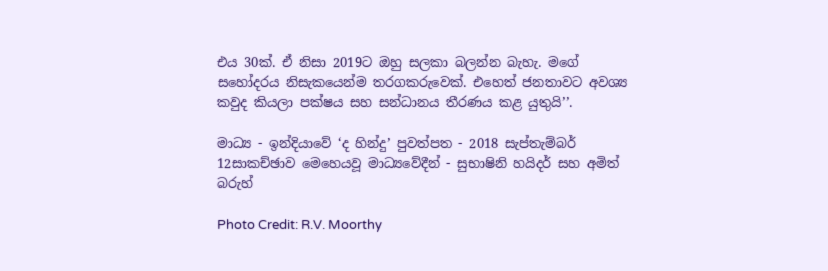එය 30ක්. ඒ නිසා 2019ට ඔහු සලකා බලන්න බැහැ. මගේ සහෝදරය නිසැකයෙන්ම තරගකරුවෙක්. එහෙත් ජනතාවට අවශ්‍ය කවුද කියලා පක්ෂය සහ සන්ධානය තීරණය කළ යුතුයි’’.

මාධ්‍ය - ඉන්දියාවේ ‘ද හින්දු’ පුවත්පත - 2018 සැප්තැම්බර් 12සාකච්ඡාව මෙහෙයවූ මාධ්‍යවේදීන් - සුභාෂිනි හයිදර් සහ අමිත් බරුහ්

Photo Credit: R.V. Moorthy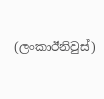(ලංකාඊනිවුස්)